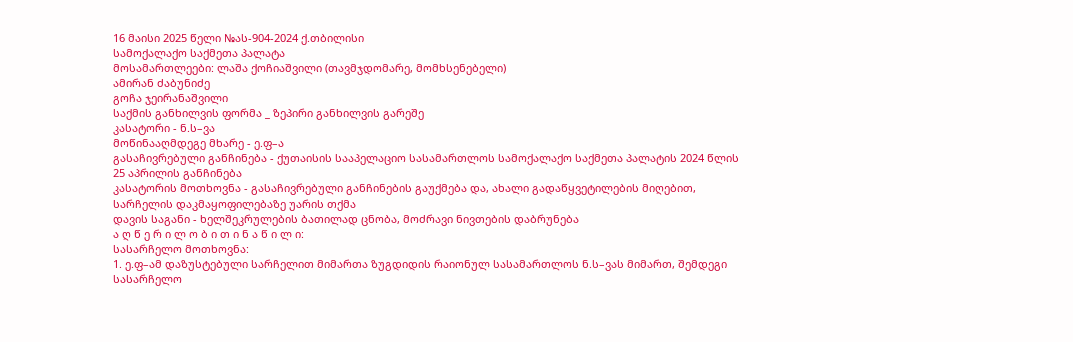16 მაისი 2025 წელი №ას-904-2024 ქ.თბილისი
სამოქალაქო საქმეთა პალატა
მოსამართლეები: ლაშა ქოჩიაშვილი (თავმჯდომარე, მომხსენებელი)
ამირან ძაბუნიძე
გოჩა ჯეირანაშვილი
საქმის განხილვის ფორმა _ ზეპირი განხილვის გარეშე
კასატორი - ნ.ს–ვა
მოწინააღმდეგე მხარე - ე.ფ–ა
გასაჩივრებული განჩინება - ქუთაისის სააპელაციო სასამართლოს სამოქალაქო საქმეთა პალატის 2024 წლის 25 აპრილის განჩინება
კასატორის მოთხოვნა - გასაჩივრებული განჩინების გაუქმება და, ახალი გადაწყვეტილების მიღებით, სარჩელის დაკმაყოფილებაზე უარის თქმა
დავის საგანი - ხელშეკრულების ბათილად ცნობა, მოძრავი ნივთების დაბრუნება
ა ღ წ ე რ ი ლ ო ბ ი თ ი ნ ა წ ი ლ ი:
სასარჩელო მოთხოვნა:
1. ე.ფ–ამ დაზუსტებული სარჩელით მიმართა ზუგდიდის რაიონულ სასამართლოს ნ.ს–ვას მიმართ, შემდეგი სასარჩელო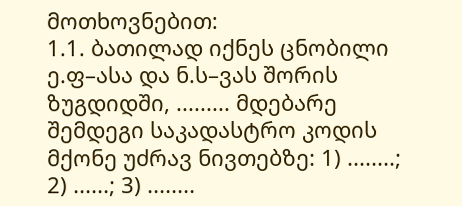მოთხოვნებით:
1.1. ბათილად იქნეს ცნობილი ე.ფ–ასა და ნ.ს–ვას შორის ზუგდიდში, ......... მდებარე შემდეგი საკადასტრო კოდის მქონე უძრავ ნივთებზე: 1) ........; 2) ......; 3) ........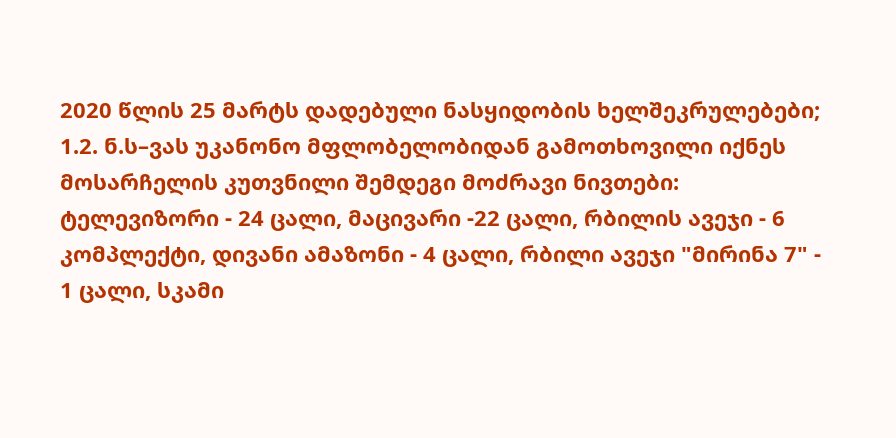2020 წლის 25 მარტს დადებული ნასყიდობის ხელშეკრულებები;
1.2. ნ.ს–ვას უკანონო მფლობელობიდან გამოთხოვილი იქნეს მოსარჩელის კუთვნილი შემდეგი მოძრავი ნივთები: ტელევიზორი - 24 ცალი, მაცივარი -22 ცალი, რბილის ავეჯი - 6 კომპლექტი, დივანი ამაზონი - 4 ცალი, რბილი ავეჯი "მირინა 7" - 1 ცალი, სკამი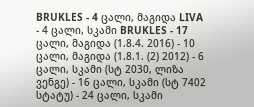BRUKLES - 4 ცალი, მაგიდა LIVA - 4 ცალი, სკამი BRUKLES - 17 ცალი, მაგიდა (1.8.4. 2016) - 10 ცალი, მაგიდა (1.8.1. (2) 2012) - 6 ცალი, სკამი (სტ 2030, ლიზა ვენგე) - 16 ცალი, სკამი (სტ 7402 სტატუ) - 24 ცალი, სკამი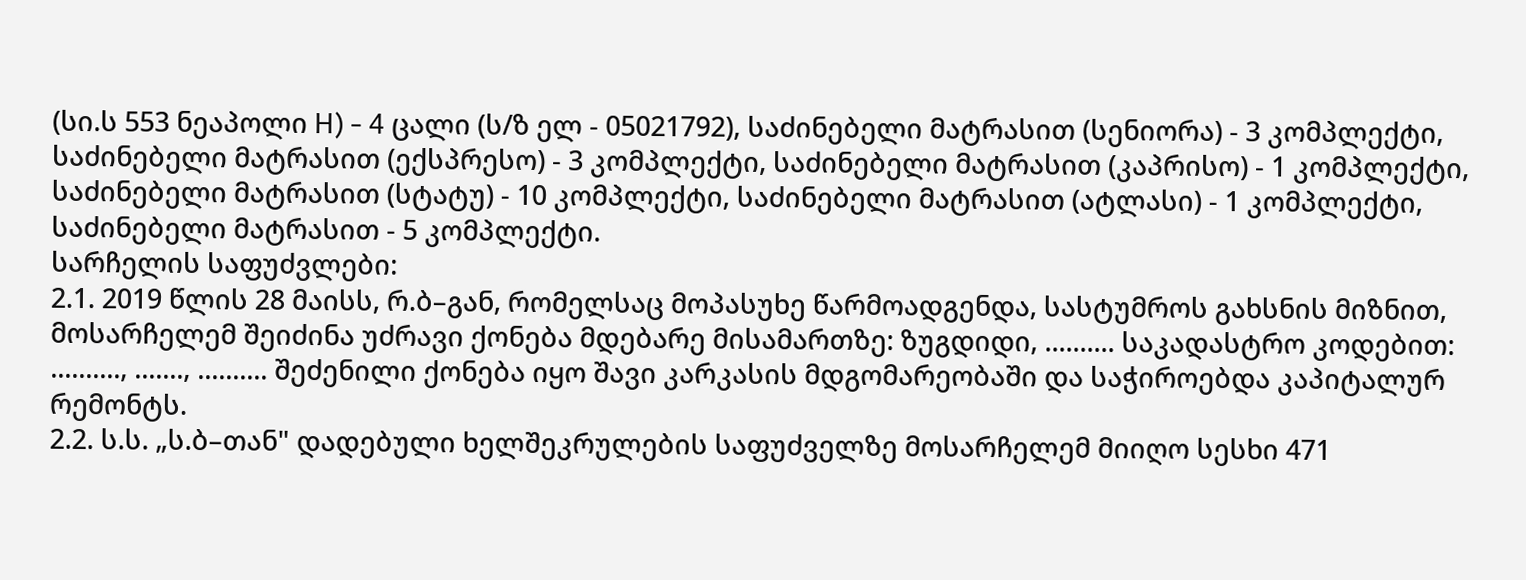(სი.ს 553 ნეაპოლი H) - 4 ცალი (ს/ზ ელ - 05021792), საძინებელი მატრასით (სენიორა) - 3 კომპლექტი, საძინებელი მატრასით (ექსპრესო) - 3 კომპლექტი, საძინებელი მატრასით (კაპრისო) - 1 კომპლექტი, საძინებელი მატრასით (სტატუ) - 10 კომპლექტი, საძინებელი მატრასით (ატლასი) - 1 კომპლექტი, საძინებელი მატრასით - 5 კომპლექტი.
სარჩელის საფუძვლები:
2.1. 2019 წლის 28 მაისს, რ.ბ–გან, რომელსაც მოპასუხე წარმოადგენდა, სასტუმროს გახსნის მიზნით, მოსარჩელემ შეიძინა უძრავი ქონება მდებარე მისამართზე: ზუგდიდი, .......... საკადასტრო კოდებით: .........., ......., .......... შეძენილი ქონება იყო შავი კარკასის მდგომარეობაში და საჭიროებდა კაპიტალურ რემონტს.
2.2. ს.ს. „ს.ბ–თან" დადებული ხელშეკრულების საფუძველზე მოსარჩელემ მიიღო სესხი 471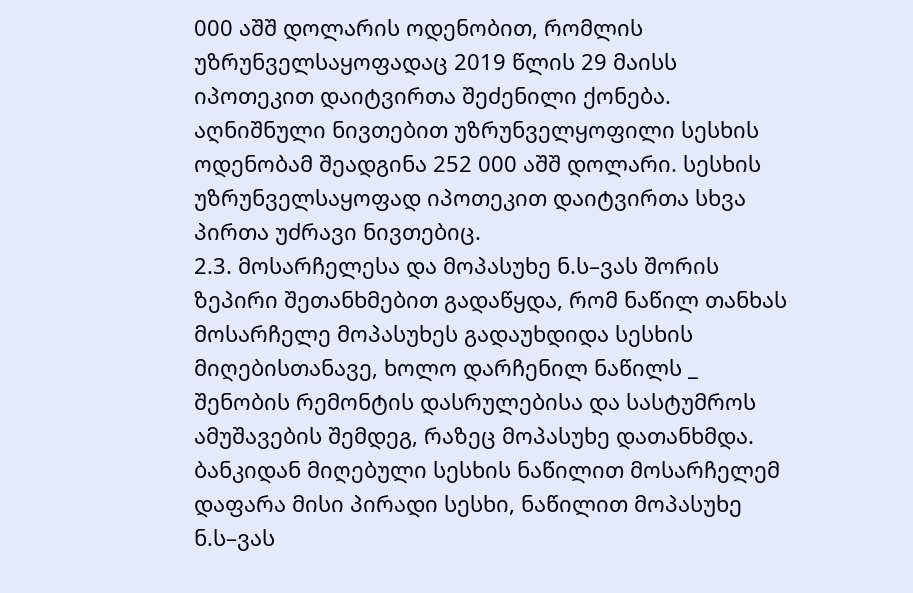000 აშშ დოლარის ოდენობით, რომლის უზრუნველსაყოფადაც 2019 წლის 29 მაისს იპოთეკით დაიტვირთა შეძენილი ქონება. აღნიშნული ნივთებით უზრუნველყოფილი სესხის ოდენობამ შეადგინა 252 000 აშშ დოლარი. სესხის უზრუნველსაყოფად იპოთეკით დაიტვირთა სხვა პირთა უძრავი ნივთებიც.
2.3. მოსარჩელესა და მოპასუხე ნ.ს–ვას შორის ზეპირი შეთანხმებით გადაწყდა, რომ ნაწილ თანხას მოსარჩელე მოპასუხეს გადაუხდიდა სესხის მიღებისთანავე, ხოლო დარჩენილ ნაწილს _ შენობის რემონტის დასრულებისა და სასტუმროს ამუშავების შემდეგ, რაზეც მოპასუხე დათანხმდა. ბანკიდან მიღებული სესხის ნაწილით მოსარჩელემ დაფარა მისი პირადი სესხი, ნაწილით მოპასუხე ნ.ს–ვას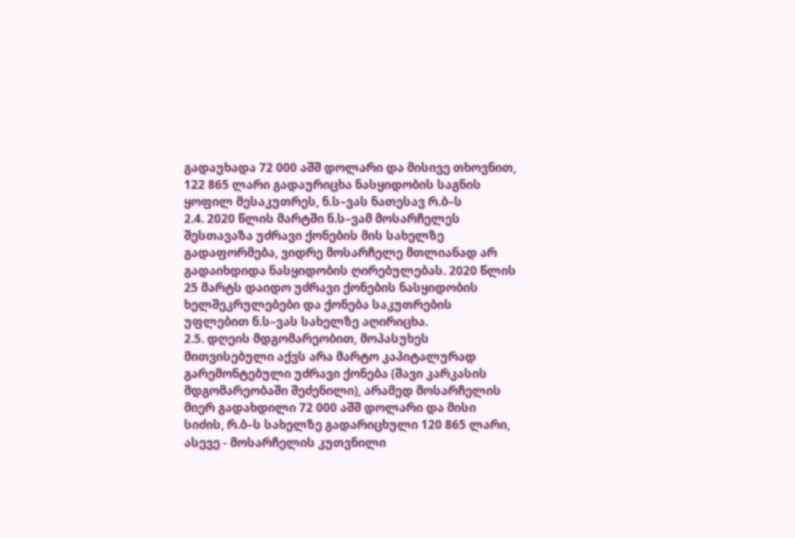გადაუხადა 72 000 აშშ დოლარი და მისივე თხოვნით, 122 865 ლარი გადაურიცხა ნასყიდობის საგნის ყოფილ მესაკუთრეს, ნ.ს–ვას ნათესავ რ.ბ–ს
2.4. 2020 წლის მარტში ნ.ს–ვამ მოსარჩელეს შესთავაზა უძრავი ქონების მის სახელზე გადაფორმება, ვიდრე მოსარჩელე მთლიანად არ გადაიხდიდა ნასყიდობის ღირებულებას. 2020 წლის 25 მარტს დაიდო უძრავი ქონების ნასყიდობის ხელშეკრულებები და ქონება საკუთრების უფლებით ნ.ს–ვას სახელზე აღირიცხა.
2.5. დღეის მდგომარეობით, მოპასუხეს მითვისებული აქვს არა მარტო კაპიტალურად გარემონტებული უძრავი ქონება (შავი კარკასის მდგომარეობაში შეძენილი), არამედ მოსარჩელის მიერ გადახდილი 72 000 აშშ დოლარი და მისი სიძის, რ.ბ–ს სახელზე გადარიცხული 120 865 ლარი, ასევე - მოსარჩელის კუთვნილი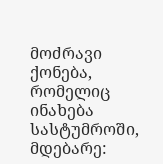მოძრავი ქონება, რომელიც ინახება სასტუმროში, მდებარე: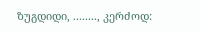ზუგდიდი, ........, კერძოდ: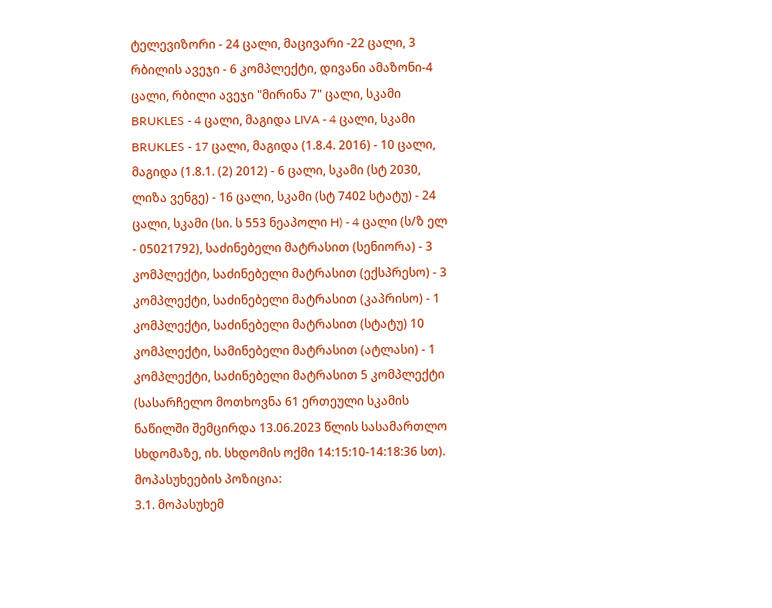ტელევიზორი - 24 ცალი, მაცივარი -22 ცალი, 3 რბილის ავეჯი - 6 კომპლექტი, დივანი ამაზონი-4 ცალი, რბილი ავეჯი "მირინა 7" ცალი, სკამი BRUKLES - 4 ცალი, მაგიდა LIVA - 4 ცალი, სკამი BRUKLES - 17 ცალი, მაგიდა (1.8.4. 2016) - 10 ცალი, მაგიდა (1.8.1. (2) 2012) - 6 ცალი, სკამი (სტ 2030, ლიზა ვენგე) - 16 ცალი, სკამი (სტ 7402 სტატუ) - 24 ცალი, სკამი (სი. ს 553 ნეაპოლი H) - 4 ცალი (ს/ზ ელ - 05021792), საძინებელი მატრასით (სენიორა) - 3 კომპლექტი, საძინებელი მატრასით (ექსპრესო) - 3 კომპლექტი, საძინებელი მატრასით (კაპრისო) - 1 კომპლექტი, საძინებელი მატრასით (სტატუ) 10 კომპლექტი, სამინებელი მატრასით (ატლასი) - 1 კომპლექტი, საძინებელი მატრასით 5 კომპლექტი (სასარჩელო მოთხოვნა 61 ერთეული სკამის ნაწილში შემცირდა 13.06.2023 წლის სასამართლო სხდომაზე, იხ. სხდომის ოქმი 14:15:10-14:18:36 სთ).
მოპასუხეების პოზიცია:
3.1. მოპასუხემ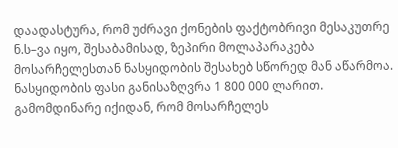დაადასტურა, რომ უძრავი ქონების ფაქტობრივი მესაკუთრე ნ.ს–ვა იყო, შესაბამისად, ზეპირი მოლაპარაკება მოსარჩელესთან ნასყიდობის შესახებ სწორედ მან აწარმოა. ნასყიდობის ფასი განისაზღვრა 1 800 000 ლარით. გამომდინარე იქიდან, რომ მოსარჩელეს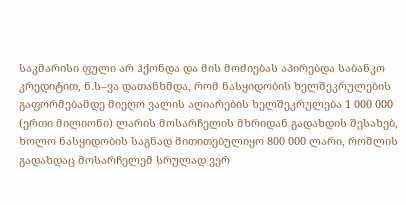საკმარისი ფული არ ჰქონდა და მის მოძიებას აპირებდა საბანკო კრედიტით, ნ.ს–ვა დათანხმდა, რომ ნასყიდობის ხელშეკრულების გაფორმებამდე მიეღო ვალის აღიარების ხელშეკრულება 1 000 000 (ერთი მილიონი) ლარის მოსარჩელის მხრიდან გადახდის შესახებ, ხოლო ნასყიდობის საგნად მითითებულიყო 800 000 ლარი, რომლის გადახდაც მოსარჩელემ სრულად ვერ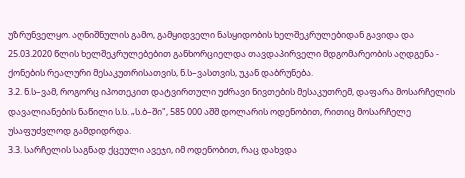უზრუნველყო. აღნიშნულის გამო, გამყიდველი ნასყიდობის ხელშეკრულებიდან გავიდა და 25.03.2020 წლის ხელშეკრულებებით განხორციელდა თავდაპირველი მდგომარეობის აღდგენა - ქონების რეალური მესაკუთრისათვის, ნ.ს–ვასთვის, უკან დაბრუნება.
3.2. ნ.ს–ვამ, როგორც იპოთეკით დატვირთული უძრავი ნივთების მესაკუთრემ, დაფარა მოსარჩელის დავალიანების ნაწილი ს.ს. „ს.ბ–ში", 585 000 აშშ დოლარის ოდენობით, რითიც მოსარჩელე უსაფუძვლოდ გამდიდრდა.
3.3. სარჩელის საგნად ქცეული ავეჯი, იმ ოდენობით, რაც დახვდა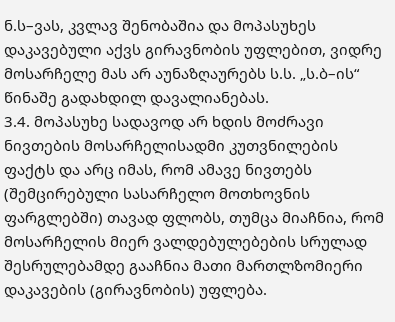ნ.ს–ვას, კვლავ შენობაშია და მოპასუხეს დაკავებული აქვს გირავნობის უფლებით, ვიდრე მოსარჩელე მას არ აუნაზღაურებს ს.ს. „ს.ბ–ის“ წინაშე გადახდილ დავალიანებას.
3.4. მოპასუხე სადავოდ არ ხდის მოძრავი ნივთების მოსარჩელისადმი კუთვნილების ფაქტს და არც იმას, რომ ამავე ნივთებს (შემცირებული სასარჩელო მოთხოვნის ფარგლებში) თავად ფლობს, თუმცა მიაჩნია, რომ მოსარჩელის მიერ ვალდებულებების სრულად შესრულებამდე გააჩნია მათი მართლზომიერი დაკავების (გირავნობის) უფლება.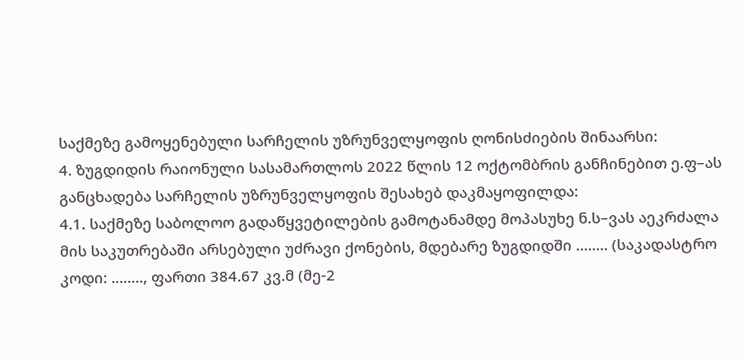საქმეზე გამოყენებული სარჩელის უზრუნველყოფის ღონისძიების შინაარსი:
4. ზუგდიდის რაიონული სასამართლოს 2022 წლის 12 ოქტომბრის განჩინებით ე.ფ–ას განცხადება სარჩელის უზრუნველყოფის შესახებ დაკმაყოფილდა:
4.1. საქმეზე საბოლოო გადაწყვეტილების გამოტანამდე მოპასუხე ნ.ს–ვას აეკრძალა მის საკუთრებაში არსებული უძრავი ქონების, მდებარე ზუგდიდში ........ (საკადასტრო კოდი: ........, ფართი 384.67 კვ.მ (მე-2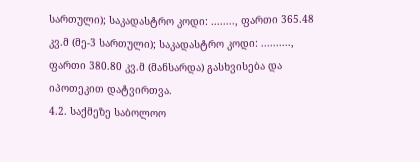სართული); საკადასტრო კოდი: ........, ფართი 365.48 კვ.მ (მე-3 სართული); საკადასტრო კოდი: .........., ფართი 380.80 კვ.მ (მანსარდა) გასხვისება და იპოთეკით დატვირთვა.
4.2. საქმეზე საბოლოო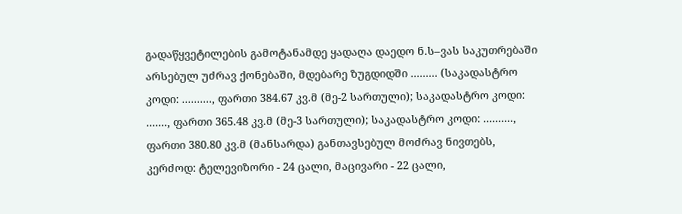გადაწყვეტილების გამოტანამდე ყადაღა დაედო ნ.ს–ვას საკუთრებაში არსებულ უძრავ ქონებაში, მდებარე ზუგდიდში ......... (საკადასტრო კოდი: .........., ფართი 384.67 კვ.მ (მე-2 სართული); საკადასტრო კოდი: ......., ფართი 365.48 კვ.მ (მე-3 სართული); საკადასტრო კოდი: .........., ფართი 380.80 კვ.მ (მანსარდა) განთავსებულ მოძრავ ნივთებს, კერძოდ: ტელევიზორი - 24 ცალი, მაცივარი - 22 ცალი,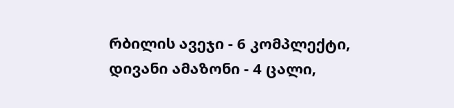რბილის ავეჯი - 6 კომპლექტი, დივანი ამაზონი - 4 ცალი,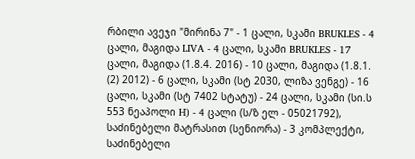რბილი ავეჯი "მირინა 7" - 1 ცალი, სკამი BRUKLES - 4 ცალი, მაგიდა LIVA - 4 ცალი, სკამი BRUKLES - 17 ცალი, მაგიდა (1.8.4. 2016) - 10 ცალი, მაგიდა (1.8.1. (2) 2012) - 6 ცალი, სკამი (სტ 2030, ლიზა ვენგე) - 16 ცალი, სკამი (სტ 7402 სტატუ) - 24 ცალი, სკამი (სი.ს 553 ნეაპოლი H) - 4 ცალი (ს/ზ ელ - 05021792), საძინებელი მატრასით (სენიორა) - 3 კომპლექტი, საძინებელი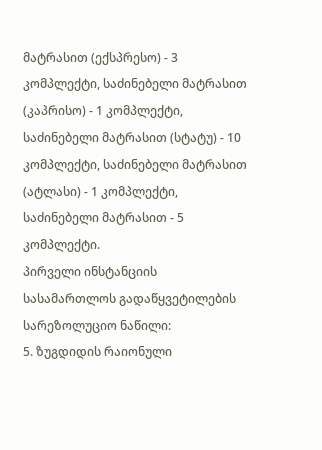მატრასით (ექსპრესო) - 3 კომპლექტი, საძინებელი მატრასით (კაპრისო) - 1 კომპლექტი, საძინებელი მატრასით (სტატუ) - 10 კომპლექტი, საძინებელი მატრასით (ატლასი) - 1 კომპლექტი, საძინებელი მატრასით - 5 კომპლექტი.
პირველი ინსტანციის სასამართლოს გადაწყვეტილების სარეზოლუციო ნაწილი:
5. ზუგდიდის რაიონული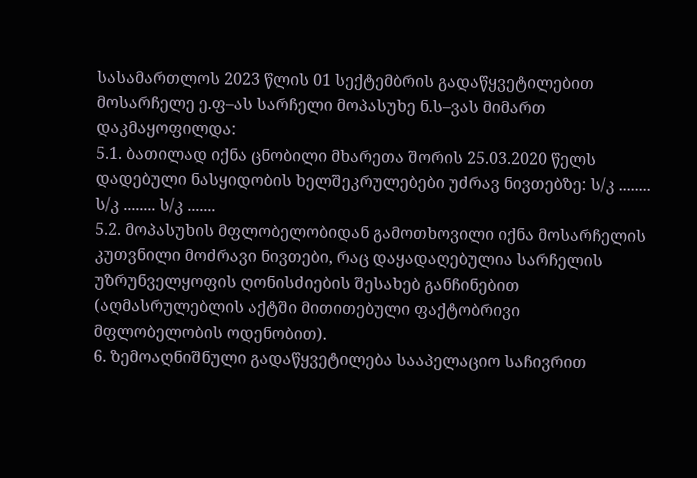სასამართლოს 2023 წლის 01 სექტემბრის გადაწყვეტილებით მოსარჩელე ე.ფ–ას სარჩელი მოპასუხე ნ.ს–ვას მიმართ დაკმაყოფილდა:
5.1. ბათილად იქნა ცნობილი მხარეთა შორის 25.03.2020 წელს დადებული ნასყიდობის ხელშეკრულებები უძრავ ნივთებზე: ს/კ ........ ს/კ ........ ს/კ .......
5.2. მოპასუხის მფლობელობიდან გამოთხოვილი იქნა მოსარჩელის კუთვნილი მოძრავი ნივთები, რაც დაყადაღებულია სარჩელის უზრუნველყოფის ღონისძიების შესახებ განჩინებით (აღმასრულებლის აქტში მითითებული ფაქტობრივი მფლობელობის ოდენობით).
6. ზემოაღნიშნული გადაწყვეტილება სააპელაციო საჩივრით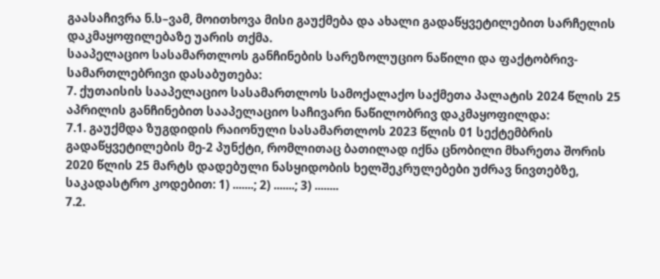გაასაჩივრა ნ.ს–ვამ, მოითხოვა მისი გაუქმება და ახალი გადაწყვეტილებით სარჩელის დაკმაყოფილებაზე უარის თქმა.
სააპელაციო სასამართლოს განჩინების სარეზოლუციო ნაწილი და ფაქტობრივ-სამართლებრივი დასაბუთება:
7. ქუთაისის სააპელაციო სასამართლოს სამოქალაქო საქმეთა პალატის 2024 წლის 25 აპრილის განჩინებით სააპელაციო საჩივარი ნაწილობრივ დაკმაყოფილდა:
7.1. გაუქმდა ზუგდიდის რაიონული სასამართლოს 2023 წლის 01 სექტემბრის გადაწყვეტილების მე-2 პუნქტი, რომლითაც ბათილად იქნა ცნობილი მხარეთა შორის 2020 წლის 25 მარტს დადებული ნასყიდობის ხელშეკრულებები უძრავ ნივთებზე, საკადასტრო კოდებით: 1) .......; 2) .......; 3) ........
7.2.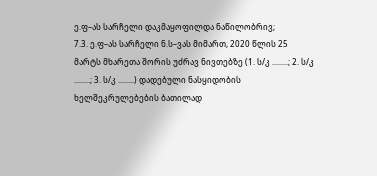ე.ფ–ას სარჩელი დაკმაყოფილდა ნაწილობრივ;
7.3. ე.ფ–ას სარჩელი ნ.ს–ვას მიმართ, 2020 წლის 25 მარტს მხარეთა შორის უძრავ ნივთებზე (1. ს/კ ........; 2. ს/კ ........; 3. ს/კ ........) დადებული ნასყიდობის ხელშეკრულებების ბათილად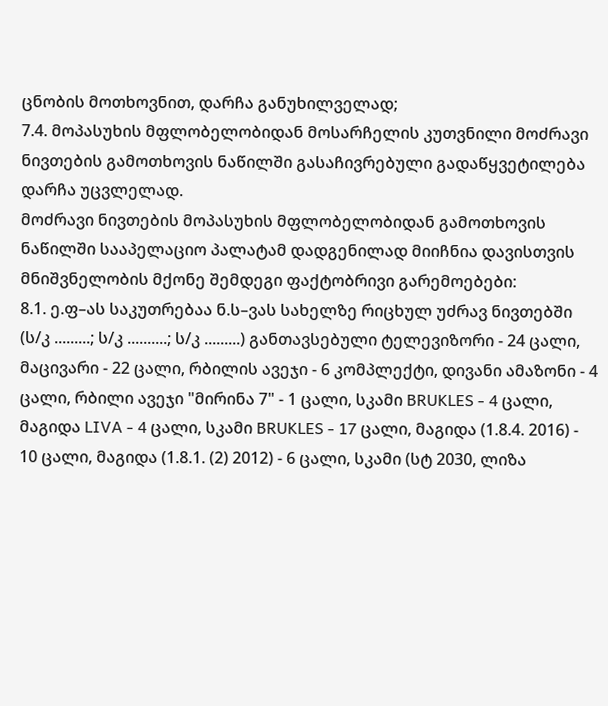ცნობის მოთხოვნით, დარჩა განუხილველად;
7.4. მოპასუხის მფლობელობიდან მოსარჩელის კუთვნილი მოძრავი ნივთების გამოთხოვის ნაწილში გასაჩივრებული გადაწყვეტილება დარჩა უცვლელად.
მოძრავი ნივთების მოპასუხის მფლობელობიდან გამოთხოვის ნაწილში სააპელაციო პალატამ დადგენილად მიიჩნია დავისთვის მნიშვნელობის მქონე შემდეგი ფაქტობრივი გარემოებები:
8.1. ე.ფ–ას საკუთრებაა ნ.ს–ვას სახელზე რიცხულ უძრავ ნივთებში (ს/კ .........; ს/კ ..........; ს/კ .........) განთავსებული ტელევიზორი - 24 ცალი, მაცივარი - 22 ცალი, რბილის ავეჯი - 6 კომპლექტი, დივანი ამაზონი - 4 ცალი, რბილი ავეჯი "მირინა 7" - 1 ცალი, სკამი BRUKLES - 4 ცალი, მაგიდა LIVA - 4 ცალი, სკამი BRUKLES - 17 ცალი, მაგიდა (1.8.4. 2016) - 10 ცალი, მაგიდა (1.8.1. (2) 2012) - 6 ცალი, სკამი (სტ 2030, ლიზა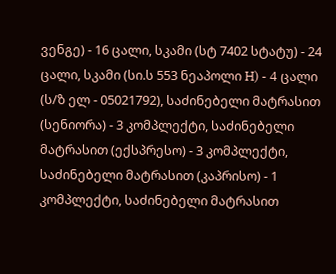ვენგე) - 16 ცალი, სკამი (სტ 7402 სტატუ) - 24 ცალი, სკამი (სი.ს 553 ნეაპოლი H) - 4 ცალი (ს/ზ ელ - 05021792), საძინებელი მატრასით (სენიორა) - 3 კომპლექტი, საძინებელი მატრასით (ექსპრესო) - 3 კომპლექტი, საძინებელი მატრასით (კაპრისო) - 1 კომპლექტი, საძინებელი მატრასით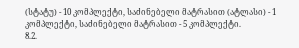(სტატუ) - 10 კომპლექტი, საძინებელი მატრასით (ატლასი) - 1 კომპლექტი, საძინებელი მატრასით - 5 კომპლექტი.
8.2.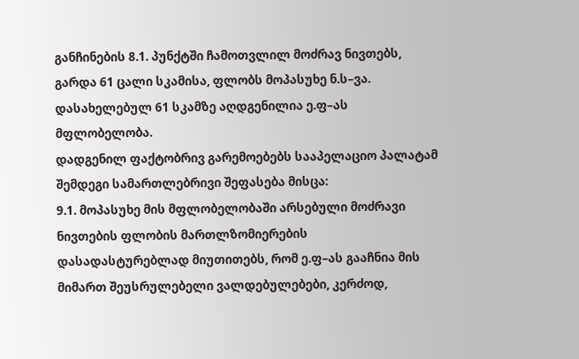განჩინების 8.1. პუნქტში ჩამოთვლილ მოძრავ ნივთებს, გარდა 61 ცალი სკამისა, ფლობს მოპასუხე ნ.ს–ვა. დასახელებულ 61 სკამზე აღდგენილია ე.ფ–ას მფლობელობა.
დადგენილ ფაქტობრივ გარემოებებს სააპელაციო პალატამ შემდეგი სამართლებრივი შეფასება მისცა:
9.1. მოპასუხე მის მფლობელობაში არსებული მოძრავი ნივთების ფლობის მართლზომიერების დასადასტურებლად მიუთითებს, რომ ე.ფ–ას გააჩნია მის მიმართ შეუსრულებელი ვალდებულებები, კერძოდ,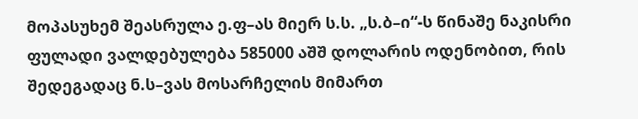მოპასუხემ შეასრულა ე.ფ–ას მიერ ს.ს. „ს.ბ–ი“-ს წინაშე ნაკისრი ფულადი ვალდებულება 585000 აშშ დოლარის ოდენობით, რის შედეგადაც ნ.ს–ვას მოსარჩელის მიმართ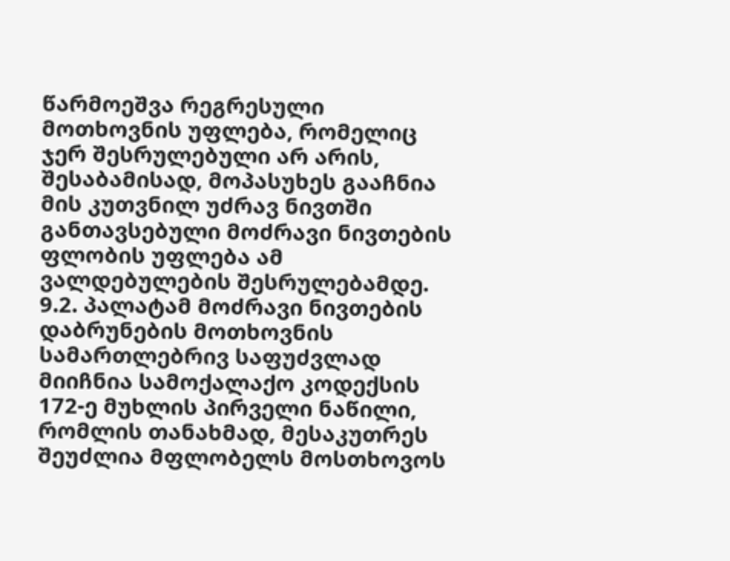წარმოეშვა რეგრესული მოთხოვნის უფლება, რომელიც ჯერ შესრულებული არ არის, შესაბამისად, მოპასუხეს გააჩნია მის კუთვნილ უძრავ ნივთში განთავსებული მოძრავი ნივთების ფლობის უფლება ამ ვალდებულების შესრულებამდე.
9.2. პალატამ მოძრავი ნივთების დაბრუნების მოთხოვნის სამართლებრივ საფუძვლად მიიჩნია სამოქალაქო კოდექსის 172-ე მუხლის პირველი ნაწილი, რომლის თანახმად, მესაკუთრეს შეუძლია მფლობელს მოსთხოვოს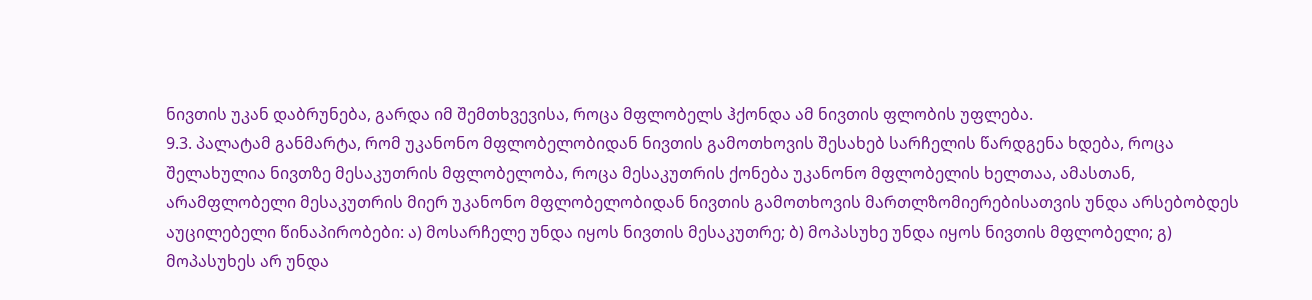ნივთის უკან დაბრუნება, გარდა იმ შემთხვევისა, როცა მფლობელს ჰქონდა ამ ნივთის ფლობის უფლება.
9.3. პალატამ განმარტა, რომ უკანონო მფლობელობიდან ნივთის გამოთხოვის შესახებ სარჩელის წარდგენა ხდება, როცა შელახულია ნივთზე მესაკუთრის მფლობელობა, როცა მესაკუთრის ქონება უკანონო მფლობელის ხელთაა, ამასთან, არამფლობელი მესაკუთრის მიერ უკანონო მფლობელობიდან ნივთის გამოთხოვის მართლზომიერებისათვის უნდა არსებობდეს აუცილებელი წინაპირობები: ა) მოსარჩელე უნდა იყოს ნივთის მესაკუთრე; ბ) მოპასუხე უნდა იყოს ნივთის მფლობელი; გ) მოპასუხეს არ უნდა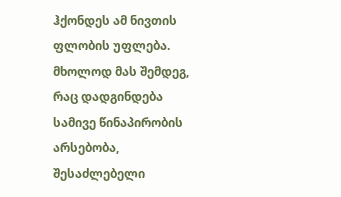ჰქონდეს ამ ნივთის ფლობის უფლება. მხოლოდ მას შემდეგ, რაც დადგინდება სამივე წინაპირობის არსებობა, შესაძლებელი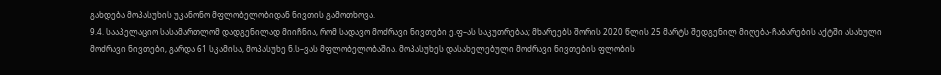გახდება მოპასუხის უკანონო მფლობელობიდან ნივთის გამოთხოვა.
9.4. სააპელაციო სასამართლომ დადგენილად მიიჩნია, რომ სადავო მოძრავი ნივთები ე.ფ–ას საკუთრებაა; მხარეებს შორის 2020 წლის 25 მარტს შედგენილ მიღება-ჩაბარების აქტში ასახული მოძრავი ნივთები, გარდა 61 სკამისა, მოპასუხე ნ.ს–ვას მფლობელობაშია. მოპასუხეს დასახელებული მოძრავი ნივთების ფლობის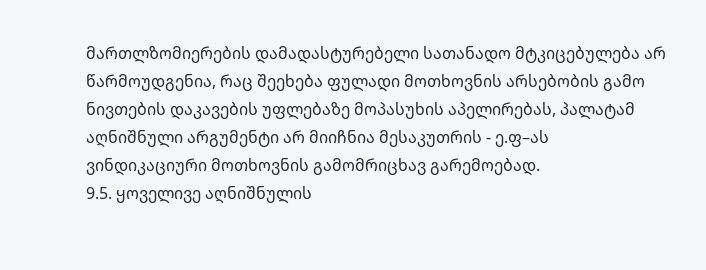მართლზომიერების დამადასტურებელი სათანადო მტკიცებულება არ წარმოუდგენია, რაც შეეხება ფულადი მოთხოვნის არსებობის გამო ნივთების დაკავების უფლებაზე მოპასუხის აპელირებას, პალატამ აღნიშნული არგუმენტი არ მიიჩნია მესაკუთრის - ე.ფ–ას ვინდიკაციური მოთხოვნის გამომრიცხავ გარემოებად.
9.5. ყოველივე აღნიშნულის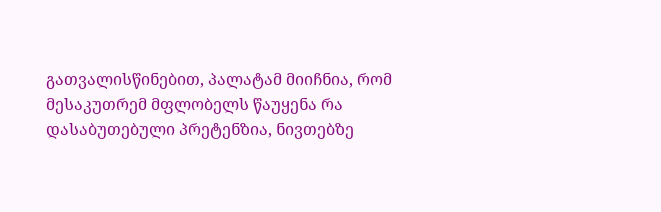გათვალისწინებით, პალატამ მიიჩნია, რომ მესაკუთრემ მფლობელს წაუყენა რა დასაბუთებული პრეტენზია, ნივთებზე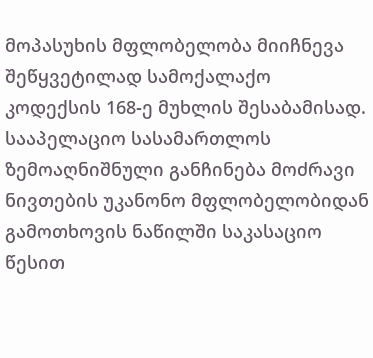მოპასუხის მფლობელობა მიიჩნევა შეწყვეტილად სამოქალაქო კოდექსის 168-ე მუხლის შესაბამისად.
სააპელაციო სასამართლოს ზემოაღნიშნული განჩინება მოძრავი ნივთების უკანონო მფლობელობიდან გამოთხოვის ნაწილში საკასაციო წესით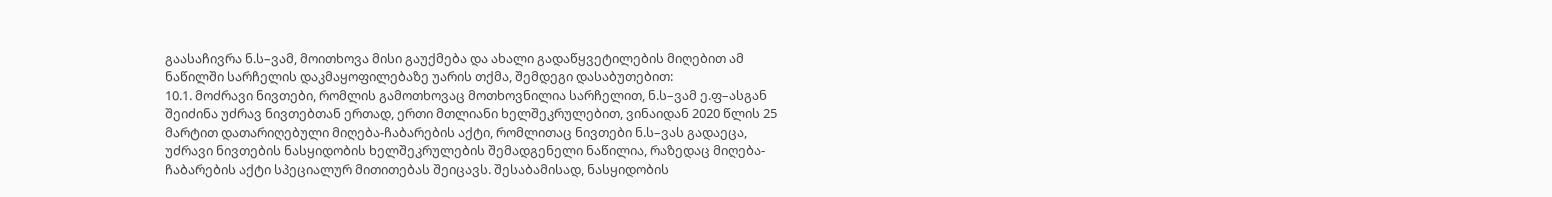გაასაჩივრა ნ.ს–ვამ, მოითხოვა მისი გაუქმება და ახალი გადაწყვეტილების მიღებით ამ ნაწილში სარჩელის დაკმაყოფილებაზე უარის თქმა, შემდეგი დასაბუთებით:
10.1. მოძრავი ნივთები, რომლის გამოთხოვაც მოთხოვნილია სარჩელით, ნ.ს–ვამ ე.ფ–ასგან შეიძინა უძრავ ნივთებთან ერთად, ერთი მთლიანი ხელშეკრულებით, ვინაიდან 2020 წლის 25 მარტით დათარიღებული მიღება-ჩაბარების აქტი, რომლითაც ნივთები ნ.ს–ვას გადაეცა, უძრავი ნივთების ნასყიდობის ხელშეკრულების შემადგენელი ნაწილია, რაზედაც მიღება-ჩაბარების აქტი სპეციალურ მითითებას შეიცავს. შესაბამისად, ნასყიდობის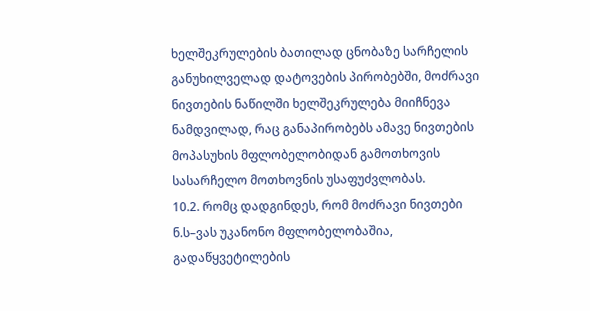ხელშეკრულების ბათილად ცნობაზე სარჩელის განუხილველად დატოვების პირობებში, მოძრავი ნივთების ნაწილში ხელშეკრულება მიიჩნევა ნამდვილად, რაც განაპირობებს ამავე ნივთების მოპასუხის მფლობელობიდან გამოთხოვის სასარჩელო მოთხოვნის უსაფუძვლობას.
10.2. რომც დადგინდეს, რომ მოძრავი ნივთები ნ.ს–ვას უკანონო მფლობელობაშია, გადაწყვეტილების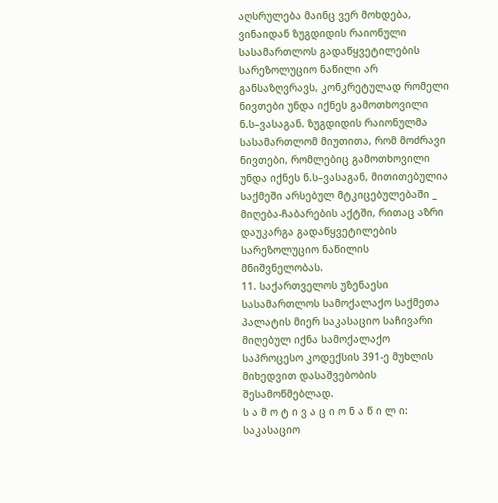აღსრულება მაინც ვერ მოხდება, ვინაიდან ზუგდიდის რაიონული სასამართლოს გადაწყვეტილების სარეზოლუციო ნაწილი არ განსაზღვრავს, კონკრეტულად რომელი ნივთები უნდა იქნეს გამოთხოვილი ნ.ს–ვასაგან. ზუგდიდის რაიონულმა სასამართლომ მიუთითა, რომ მოძრავი ნივთები, რომლებიც გამოთხოვილი უნდა იქნეს ნ.ს–ვასაგან, მითითებულია საქმეში არსებულ მტკიცებულებაში _ მიღება-ჩაბარების აქტში, რითაც აზრი დაუკარგა გადაწყვეტილების სარეზოლუციო ნაწილის მნიშვნელობას.
11. საქართველოს უზენაესი სასამართლოს სამოქალაქო საქმეთა პალატის მიერ საკასაციო საჩივარი მიღებულ იქნა სამოქალაქო საპროცესო კოდექსის 391-ე მუხლის მიხედვით დასაშვებობის შესამოწმებლად.
ს ა მ ო ტ ი ვ ა ც ი ო ნ ა წ ი ლ ი:
საკასაციო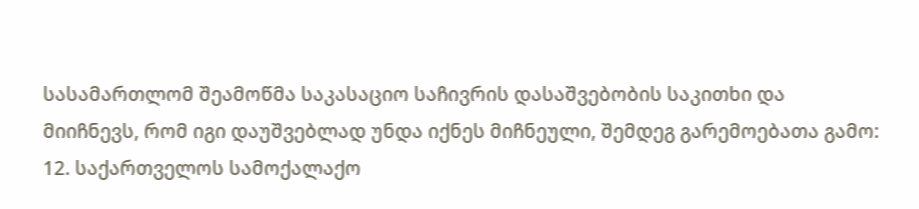სასამართლომ შეამოწმა საკასაციო საჩივრის დასაშვებობის საკითხი და მიიჩნევს, რომ იგი დაუშვებლად უნდა იქნეს მიჩნეული, შემდეგ გარემოებათა გამო:
12. საქართველოს სამოქალაქო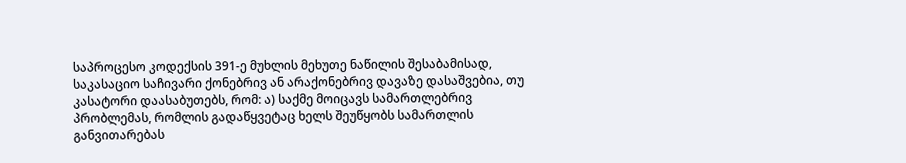საპროცესო კოდექსის 391-ე მუხლის მეხუთე ნაწილის შესაბამისად, საკასაციო საჩივარი ქონებრივ ან არაქონებრივ დავაზე დასაშვებია, თუ კასატორი დაასაბუთებს, რომ: ა) საქმე მოიცავს სამართლებრივ პრობლემას, რომლის გადაწყვეტაც ხელს შეუწყობს სამართლის განვითარებას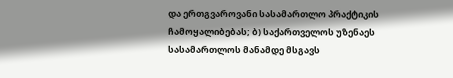და ერთგვაროვანი სასამართლო პრაქტიკის ჩამოყალიბებას; ბ) საქართველოს უზენაეს სასამართლოს მანამდე მსგავს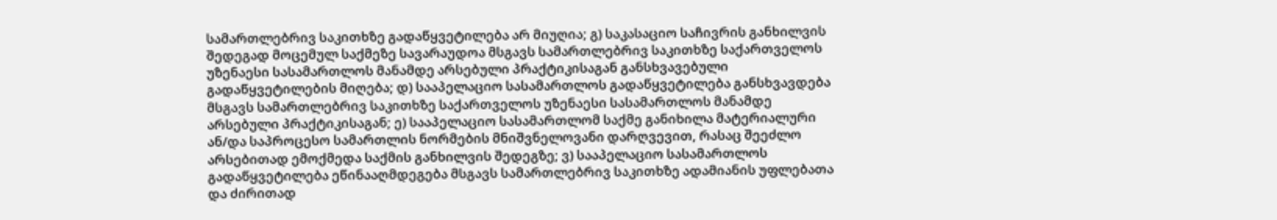სამართლებრივ საკითხზე გადაწყვეტილება არ მიუღია; გ) საკასაციო საჩივრის განხილვის შედეგად მოცემულ საქმეზე სავარაუდოა მსგავს სამართლებრივ საკითხზე საქართველოს უზენაესი სასამართლოს მანამდე არსებული პრაქტიკისაგან განსხვავებული გადაწყვეტილების მიღება; დ) სააპელაციო სასამართლოს გადაწყვეტილება განსხვავდება მსგავს სამართლებრივ საკითხზე საქართველოს უზენაესი სასამართლოს მანამდე არსებული პრაქტიკისაგან; ე) სააპელაციო სასამართლომ საქმე განიხილა მატერიალური ან/და საპროცესო სამართლის ნორმების მნიშვნელოვანი დარღვევით, რასაც შეეძლო არსებითად ემოქმედა საქმის განხილვის შედეგზე; ვ) სააპელაციო სასამართლოს გადაწყვეტილება ეწინააღმდეგება მსგავს სამართლებრივ საკითხზე ადამიანის უფლებათა და ძირითად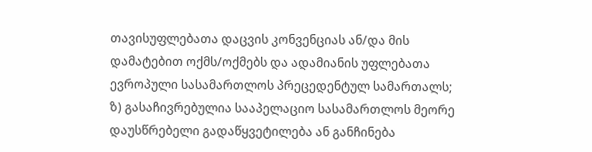თავისუფლებათა დაცვის კონვენციას ან/და მის დამატებით ოქმს/ოქმებს და ადამიანის უფლებათა ევროპული სასამართლოს პრეცედენტულ სამართალს; ზ) გასაჩივრებულია სააპელაციო სასამართლოს მეორე დაუსწრებელი გადაწყვეტილება ან განჩინება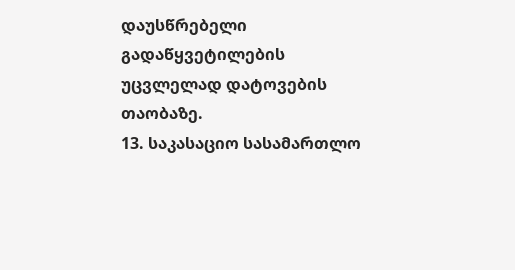დაუსწრებელი გადაწყვეტილების უცვლელად დატოვების თაობაზე.
13. საკასაციო სასამართლო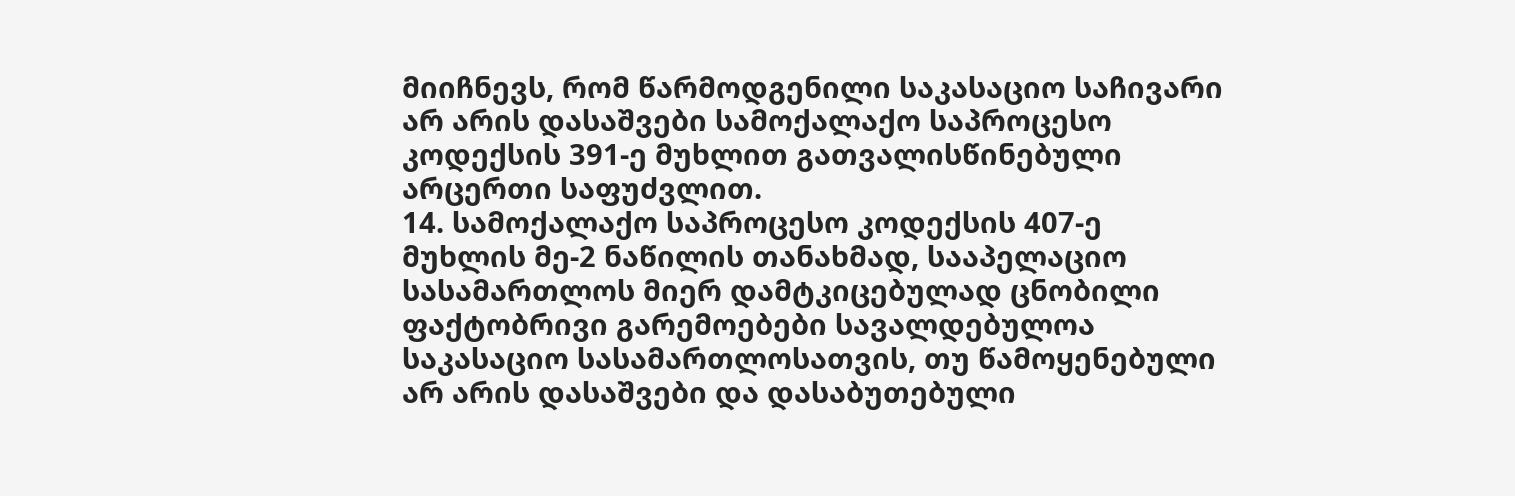მიიჩნევს, რომ წარმოდგენილი საკასაციო საჩივარი არ არის დასაშვები სამოქალაქო საპროცესო კოდექსის 391-ე მუხლით გათვალისწინებული არცერთი საფუძვლით.
14. სამოქალაქო საპროცესო კოდექსის 407-ე მუხლის მე-2 ნაწილის თანახმად, სააპელაციო სასამართლოს მიერ დამტკიცებულად ცნობილი ფაქტობრივი გარემოებები სავალდებულოა საკასაციო სასამართლოსათვის, თუ წამოყენებული არ არის დასაშვები და დასაბუთებული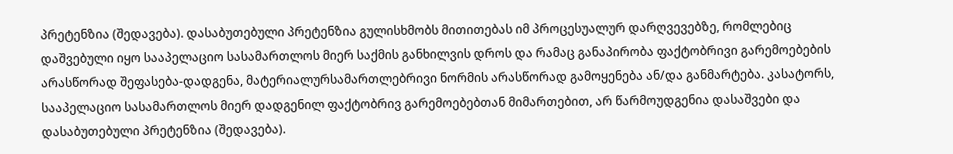პრეტენზია (შედავება). დასაბუთებული პრეტენზია გულისხმობს მითითებას იმ პროცესუალურ დარღვევებზე, რომლებიც დაშვებული იყო სააპელაციო სასამართლოს მიერ საქმის განხილვის დროს და რამაც განაპირობა ფაქტობრივი გარემოებების არასწორად შეფასება-დადგენა, მატერიალურსამართლებრივი ნორმის არასწორად გამოყენება ან/და განმარტება. კასატორს, სააპელაციო სასამართლოს მიერ დადგენილ ფაქტობრივ გარემოებებთან მიმართებით, არ წარმოუდგენია დასაშვები და დასაბუთებული პრეტენზია (შედავება).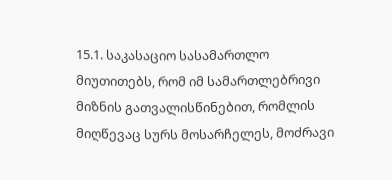15.1. საკასაციო სასამართლო მიუთითებს, რომ იმ სამართლებრივი მიზნის გათვალისწინებით, რომლის მიღწევაც სურს მოსარჩელეს, მოძრავი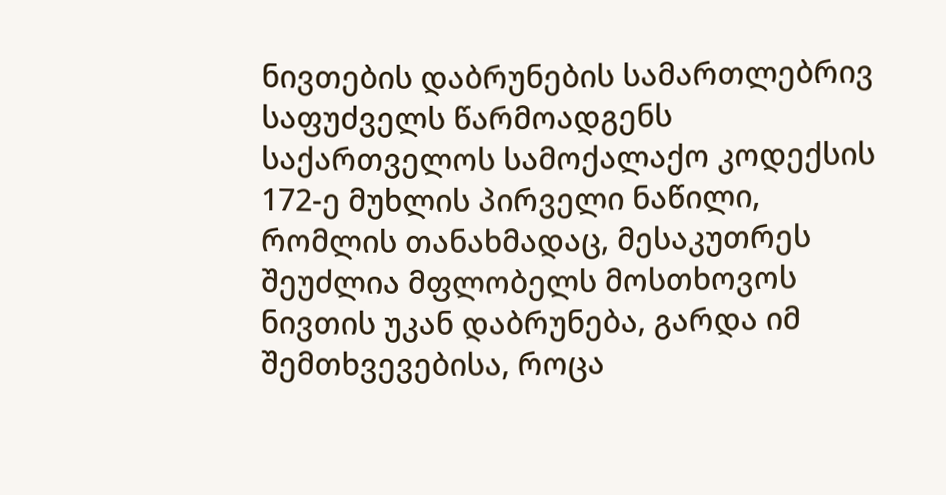ნივთების დაბრუნების სამართლებრივ საფუძველს წარმოადგენს საქართველოს სამოქალაქო კოდექსის 172-ე მუხლის პირველი ნაწილი, რომლის თანახმადაც, მესაკუთრეს შეუძლია მფლობელს მოსთხოვოს ნივთის უკან დაბრუნება, გარდა იმ შემთხვევებისა, როცა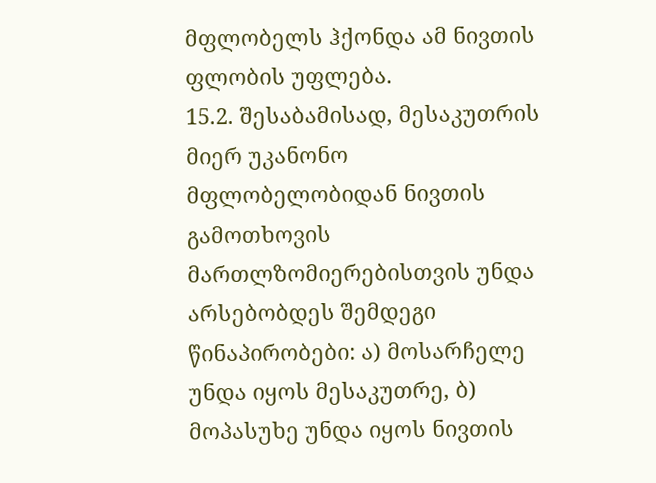მფლობელს ჰქონდა ამ ნივთის ფლობის უფლება.
15.2. შესაბამისად, მესაკუთრის მიერ უკანონო მფლობელობიდან ნივთის გამოთხოვის მართლზომიერებისთვის უნდა არსებობდეს შემდეგი წინაპირობები: ა) მოსარჩელე უნდა იყოს მესაკუთრე, ბ) მოპასუხე უნდა იყოს ნივთის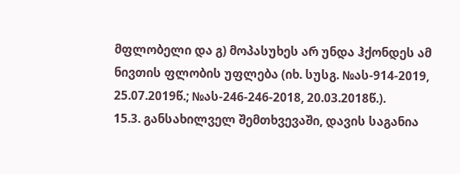მფლობელი და გ) მოპასუხეს არ უნდა ჰქონდეს ამ ნივთის ფლობის უფლება (იხ. სუსგ. №ას-914-2019, 25.07.2019წ.; №ას-246-246-2018, 20.03.2018წ.).
15.3. განსახილველ შემთხვევაში, დავის საგანია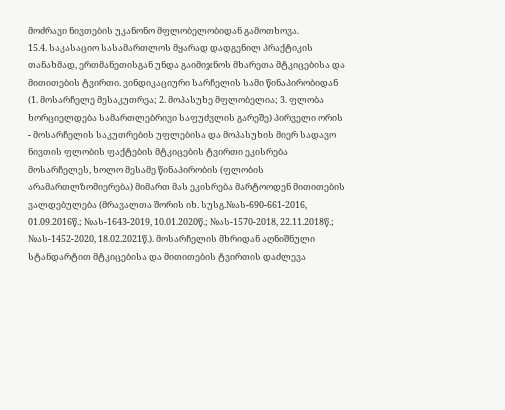მოძრავი ნივთების უკანონო მფლობელობიდან გამოთხოვა.
15.4. საკასაციო სასამართლოს მყარად დადგენილ პრაქტიკის თანახმად, ერთმანეთისგან უნდა გაიმიჯნოს მხარეთა მტკიცებისა და მითითების ტვირთი. ვინდიკაციური სარჩელის სამი წინაპირობიდან (1. მოსარჩელე მესაკუთრეა; 2. მოპასუხე მფლობელია; 3. ფლობა ხორციელდება სამართლებრივი საფუძვლის გარეშე) პირველი ორის - მოსარჩელის საკუთრების უფლებისა და მოპასუხის მიერ სადავო ნივთის ფლობის ფაქტების მტკიცების ტვირთი ეკისრება მოსარჩელეს, ხოლო მესამე წინაპირობის (ფლობის არამართლზომიერება) მიმართ მას ეკისრება მარტოოდენ მითითების ვალდებულება (მრავალთა შორის იხ. სუსგ.№ას-690-661-2016, 01.09.2016წ.; №ას-1643-2019, 10.01.2020წ.; №ას-1570-2018, 22.11.2018წ.; №ას-1452-2020, 18.02.2021წ.). მოსარჩელის მხრიდან აღნიშნული სტანდარტით მტკიცებისა და მითითების ტვირთის დაძლევა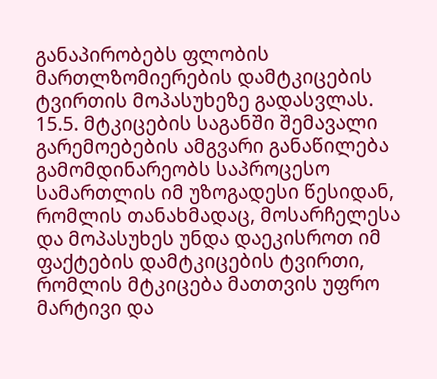განაპირობებს ფლობის მართლზომიერების დამტკიცების ტვირთის მოპასუხეზე გადასვლას.
15.5. მტკიცების საგანში შემავალი გარემოებების ამგვარი განაწილება გამომდინარეობს საპროცესო სამართლის იმ უზოგადესი წესიდან, რომლის თანახმადაც, მოსარჩელესა და მოპასუხეს უნდა დაეკისროთ იმ ფაქტების დამტკიცების ტვირთი, რომლის მტკიცება მათთვის უფრო მარტივი და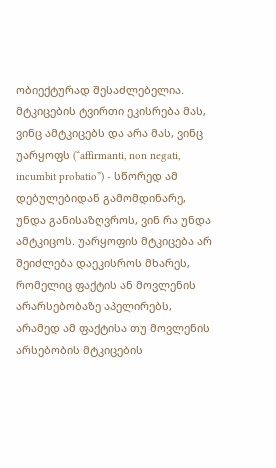ობიექტურად შესაძლებელია. მტკიცების ტვირთი ეკისრება მას, ვინც ამტკიცებს და არა მას, ვინც უარყოფს (“affirmanti, non negati, incumbit probatio”) - სწორედ ამ დებულებიდან გამომდინარე, უნდა განისაზღვროს, ვინ რა უნდა ამტკიცოს. უარყოფის მტკიცება არ შეიძლება დაეკისროს მხარეს, რომელიც ფაქტის ან მოვლენის არარსებობაზე აპელირებს, არამედ ამ ფაქტისა თუ მოვლენის არსებობის მტკიცების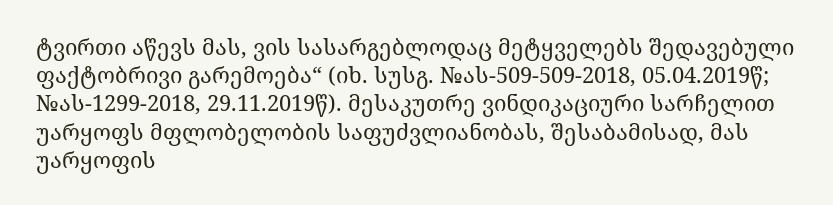ტვირთი აწევს მას, ვის სასარგებლოდაც მეტყველებს შედავებული ფაქტობრივი გარემოება“ (იხ. სუსგ. №ას-509-509-2018, 05.04.2019წ; №ას-1299-2018, 29.11.2019წ). მესაკუთრე ვინდიკაციური სარჩელით უარყოფს მფლობელობის საფუძვლიანობას, შესაბამისად, მას უარყოფის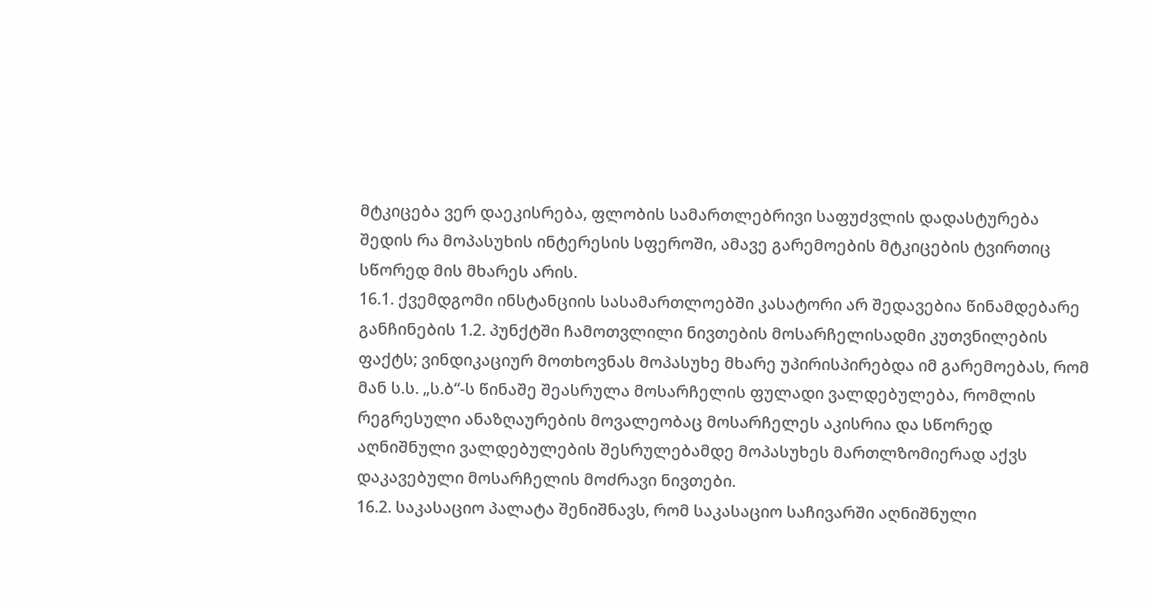მტკიცება ვერ დაეკისრება, ფლობის სამართლებრივი საფუძვლის დადასტურება შედის რა მოპასუხის ინტერესის სფეროში, ამავე გარემოების მტკიცების ტვირთიც სწორედ მის მხარეს არის.
16.1. ქვემდგომი ინსტანციის სასამართლოებში კასატორი არ შედავებია წინამდებარე განჩინების 1.2. პუნქტში ჩამოთვლილი ნივთების მოსარჩელისადმი კუთვნილების ფაქტს; ვინდიკაციურ მოთხოვნას მოპასუხე მხარე უპირისპირებდა იმ გარემოებას, რომ მან ს.ს. „ს.ბ“-ს წინაშე შეასრულა მოსარჩელის ფულადი ვალდებულება, რომლის რეგრესული ანაზღაურების მოვალეობაც მოსარჩელეს აკისრია და სწორედ აღნიშნული ვალდებულების შესრულებამდე მოპასუხეს მართლზომიერად აქვს დაკავებული მოსარჩელის მოძრავი ნივთები.
16.2. საკასაციო პალატა შენიშნავს, რომ საკასაციო საჩივარში აღნიშნული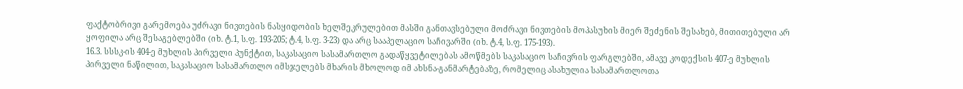ფაქტობრივი გარემოება უძრავი ნივთების ნასყიდობის ხელშეკრულებით მასში განთავსებული მოძრავი ნივთების მოპასუხის მიერ შეძენის შესახებ, მითითებული არ ყოფილა არც შესაგებლებში (იხ. ტ.1, ს.ფ. 193-205; ტ.4, ს.ფ. 3-23) და არც სააპელაციო საჩივარში (იხ. ტ.4, ს.ფ. 175-193).
16.3. სსსკ-ის 404-ე მუხლის პირველი პუნქტით, საკასაციო სასამართლო გადაწყვეტილებას ამოწმებს საკასაციო საჩივრის ფარგლებში, ამავე კოდექსის 407-ე მუხლის პირველი ნაწილით, საკასაციო სასამართლო იმსჯელებს მხარის მხოლოდ იმ ახსნა-განმარტებაზე, რომელიც ასახულია სასამართლოთა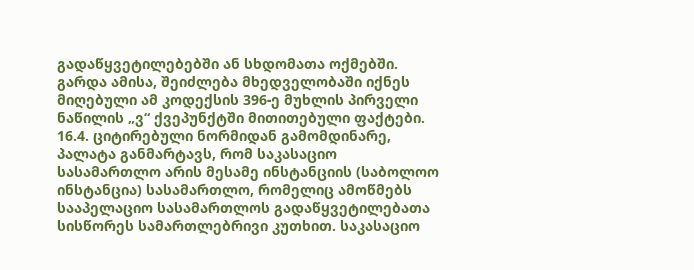გადაწყვეტილებებში ან სხდომათა ოქმებში. გარდა ამისა, შეიძლება მხედველობაში იქნეს მიღებული ამ კოდექსის 396-ე მუხლის პირველი ნაწილის „ვ“ ქვეპუნქტში მითითებული ფაქტები.
16.4. ციტირებული ნორმიდან გამომდინარე, პალატა განმარტავს, რომ საკასაციო სასამართლო არის მესამე ინსტანციის (საბოლოო ინსტანცია) სასამართლო, რომელიც ამოწმებს სააპელაციო სასამართლოს გადაწყვეტილებათა სისწორეს სამართლებრივი კუთხით. საკასაციო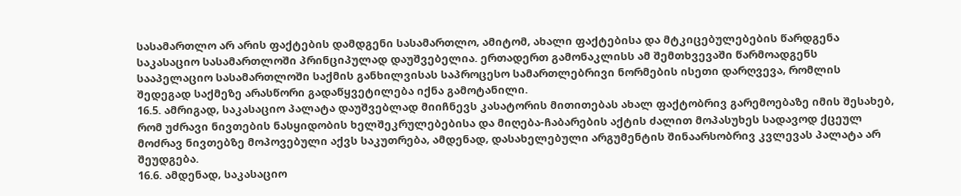სასამართლო არ არის ფაქტების დამდგენი სასამართლო, ამიტომ, ახალი ფაქტებისა და მტკიცებულებების წარდგენა საკასაციო სასამართლოში პრინციპულად დაუშვებელია. ერთადერთ გამონაკლისს ამ შემთხვევაში წარმოადგენს სააპელაციო სასამართლოში საქმის განხილვისას საპროცესო სამართლებრივი ნორმების ისეთი დარღვევა, რომლის შედეგად საქმეზე არასწორი გადაწყვეტილება იქნა გამოტანილი.
16.5. ამრიგად, საკასაციო პალატა დაუშვებლად მიიჩნევს კასატორის მითითებას ახალ ფაქტობრივ გარემოებაზე იმის შესახებ, რომ უძრავი ნივთების ნასყიდობის ხელშეკრულებებისა და მიღება-ჩაბარების აქტის ძალით მოპასუხეს სადავოდ ქცეულ მოძრავ ნივთებზე მოპოვებული აქვს საკუთრება, ამდენად, დასახელებული არგუმენტის შინაარსობრივ კვლევას პალატა არ შეუდგება.
16.6. ამდენად, საკასაციო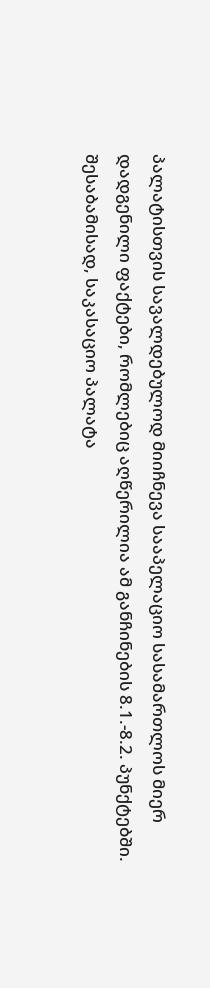პალატისთვის სავალდებულოდ მიიჩნევა სააპელაციო სასამართლოს მიერ დადგენილი ფაქტები, რომლებიც აღწერილია ამ განჩინების 8.1.-8.2. პუნქტებში. შესაბამისად, საკასაციო პალატა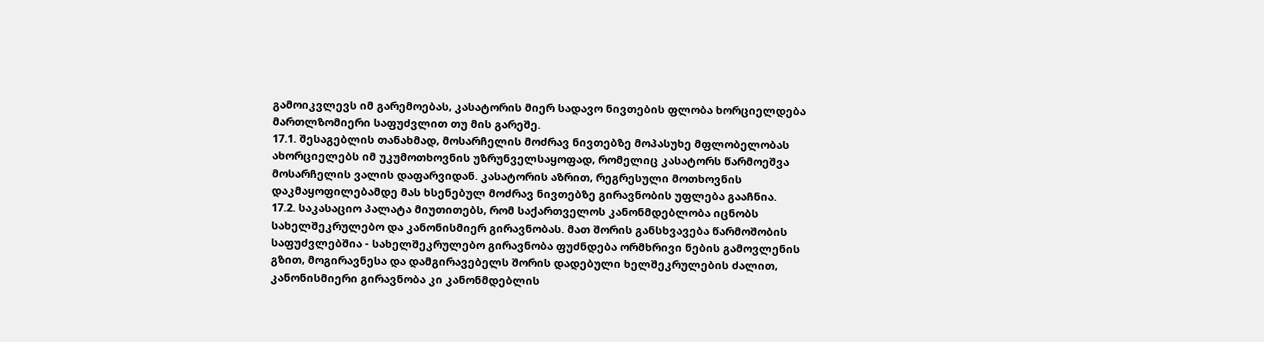გამოიკვლევს იმ გარემოებას, კასატორის მიერ სადავო ნივთების ფლობა ხორციელდება მართლზომიერი საფუძვლით თუ მის გარეშე.
17.1. შესაგებლის თანახმად, მოსარჩელის მოძრავ ნივთებზე მოპასუხე მფლობელობას ახორციელებს იმ უკუმოთხოვნის უზრუნველსაყოფად, რომელიც კასატორს წარმოეშვა მოსარჩელის ვალის დაფარვიდან. კასატორის აზრით, რეგრესული მოთხოვნის დაკმაყოფილებამდე მას ხსენებულ მოძრავ ნივთებზე გირავნობის უფლება გააჩნია.
17.2. საკასაციო პალატა მიუთითებს, რომ საქართველოს კანონმდებლობა იცნობს სახელშეკრულებო და კანონისმიერ გირავნობას. მათ შორის განსხვავება წარმოშობის საფუძვლებშია - სახელშეკრულებო გირავნობა ფუძნდება ორმხრივი ნების გამოვლენის გზით, მოგირავნესა და დამგირავებელს შორის დადებული ხელშეკრულების ძალით, კანონისმიერი გირავნობა კი კანონმდებლის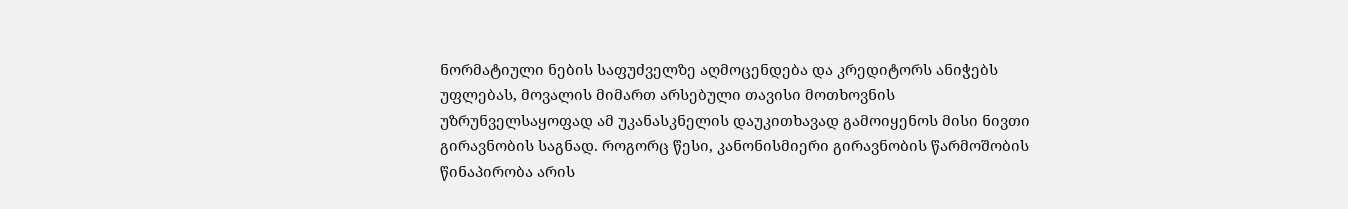ნორმატიული ნების საფუძველზე აღმოცენდება და კრედიტორს ანიჭებს უფლებას, მოვალის მიმართ არსებული თავისი მოთხოვნის უზრუნველსაყოფად ამ უკანასკნელის დაუკითხავად გამოიყენოს მისი ნივთი გირავნობის საგნად. როგორც წესი, კანონისმიერი გირავნობის წარმოშობის წინაპირობა არის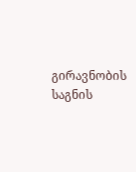გირავნობის საგნის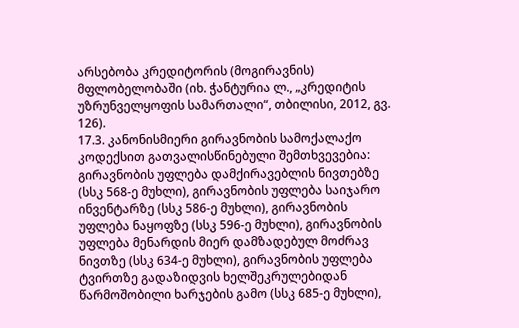არსებობა კრედიტორის (მოგირავნის) მფლობელობაში (იხ. ჭანტურია ლ., „კრედიტის უზრუნველყოფის სამართალი“, თბილისი, 2012, გვ. 126).
17.3. კანონისმიერი გირავნობის სამოქალაქო კოდექსით გათვალისწინებული შემთხვევებია: გირავნობის უფლება დამქირავებლის ნივთებზე (სსკ 568-ე მუხლი), გირავნობის უფლება საიჯარო ინვენტარზე (სსკ 586-ე მუხლი), გირავნობის უფლება ნაყოფზე (სსკ 596-ე მუხლი), გირავნობის უფლება მენარდის მიერ დამზადებულ მოძრავ ნივთზე (სსკ 634-ე მუხლი), გირავნობის უფლება ტვირთზე გადაზიდვის ხელშეკრულებიდან წარმოშობილი ხარჯების გამო (სსკ 685-ე მუხლი),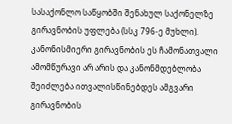სასაქონლო საწყობში შენახულ საქონელზე გირავნობის უფლება (სსკ 796-ე მუხლი). კანონისმიერი გირავნობის ეს ჩამონათვალი ამომწურავი არ არის და კანონმდებლობა შეიძლება ითვალისწინებდეს ამგვარი გირავნობის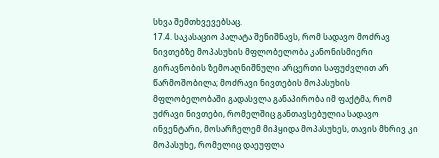სხვა შემთხვევებსაც.
17.4. საკასაციო პალატა შენიშნავს, რომ სადავო მოძრავ ნივთებზე მოპასუხის მფლობელობა კანონისმიერი გირავნობის ზემოაღნიშნული არცერთი საფუძვლით არ წარმოშობილა; მოძრავი ნივთების მოპასუხის მფლობელობაში გადასვლა განაპირობა იმ ფაქტმა, რომ უძრავი ნივთები, რომელშიც განთავსებულია სადავო ინვენტარი, მოსარჩელემ მიჰყიდა მოპასუხეს, თავის მხრივ კი მოპასუხე, რომელიც დაეუფლა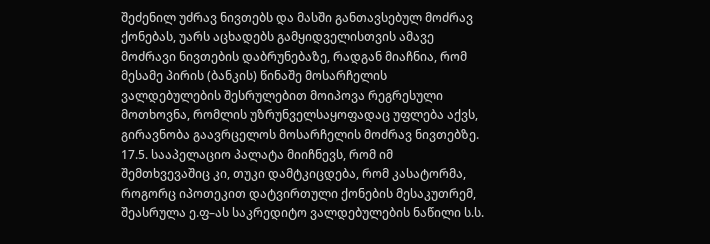შეძენილ უძრავ ნივთებს და მასში განთავსებულ მოძრავ ქონებას, უარს აცხადებს გამყიდველისთვის ამავე მოძრავი ნივთების დაბრუნებაზე, რადგან მიაჩნია, რომ მესამე პირის (ბანკის) წინაშე მოსარჩელის ვალდებულების შესრულებით მოიპოვა რეგრესული მოთხოვნა, რომლის უზრუნველსაყოფადაც უფლება აქვს, გირავნობა გაავრცელოს მოსარჩელის მოძრავ ნივთებზე.
17.5. სააპელაციო პალატა მიიჩნევს, რომ იმ შემთხვევაშიც კი, თუკი დამტკიცდება, რომ კასატორმა, როგორც იპოთეკით დატვირთული ქონების მესაკუთრემ, შეასრულა ე.ფ–ას საკრედიტო ვალდებულების ნაწილი ს.ს.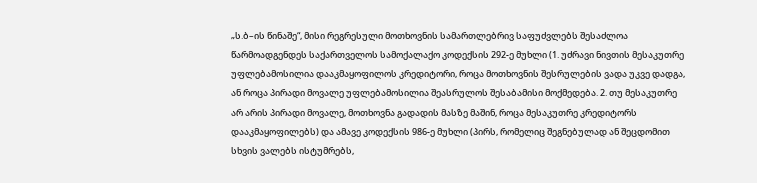„ს.ბ–ის წინაშე“, მისი რეგრესული მოთხოვნის სამართლებრივ საფუძვლებს შესაძლოა წარმოადგენდეს საქართველოს სამოქალაქო კოდექსის 292-ე მუხლი (1. უძრავი ნივთის მესაკუთრე უფლებამოსილია დააკმაყოფილოს კრედიტორი, როცა მოთხოვნის შესრულების ვადა უკვე დადგა, ან როცა პირადი მოვალე უფლებამოსილია შეასრულოს შესაბამისი მოქმედება. 2. თუ მესაკუთრე არ არის პირადი მოვალე, მოთხოვნა გადადის მასზე მაშინ, როცა მესაკუთრე კრედიტორს დააკმაყოფილებს) და ამავე კოდექსის 986-ე მუხლი (პირს, რომელიც შეგნებულად ან შეცდომით სხვის ვალებს ისტუმრებს,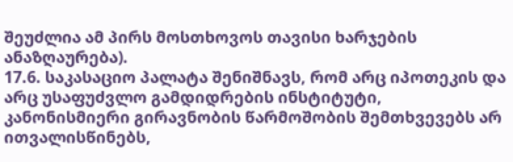შეუძლია ამ პირს მოსთხოვოს თავისი ხარჯების ანაზღაურება).
17.6. საკასაციო პალატა შენიშნავს, რომ არც იპოთეკის და არც უსაფუძვლო გამდიდრების ინსტიტუტი, კანონისმიერი გირავნობის წარმოშობის შემთხვევებს არ ითვალისწინებს,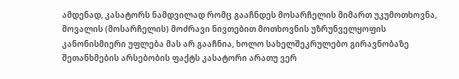ამდენად, კასატორს ნამდვილად რომც გააჩნდეს მოსარჩელის მიმართ უკუმოთხოვნა, მოვალის (მოსარჩელის) მოძრავი ნივთებით მოთხოვნის უზრუნველყოფის კანონისმიერი უფლება მას არ გააჩნია, ხოლო სახელშეკრულებო გირავნობაზე შეთანხმების არსებობის ფაქტს კასატორი არათუ ვერ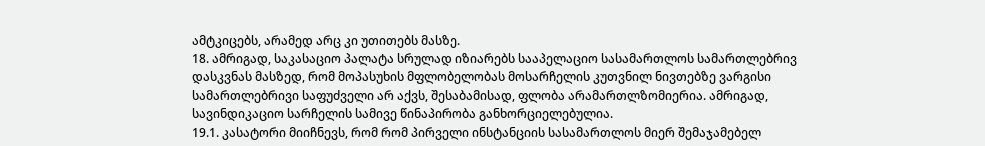ამტკიცებს, არამედ არც კი უთითებს მასზე.
18. ამრიგად, საკასაციო პალატა სრულად იზიარებს სააპელაციო სასამართლოს სამართლებრივ დასკვნას მასზედ, რომ მოპასუხის მფლობელობას მოსარჩელის კუთვნილ ნივთებზე ვარგისი სამართლებრივი საფუძველი არ აქვს, შესაბამისად, ფლობა არამართლზომიერია. ამრიგად, სავინდიკაციო სარჩელის სამივე წინაპირობა განხორციელებულია.
19.1. კასატორი მიიჩნევს, რომ რომ პირველი ინსტანციის სასამართლოს მიერ შემაჯამებელ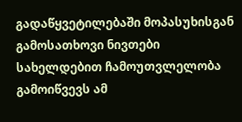გადაწყვეტილებაში მოპასუხისგან გამოსათხოვი ნივთები სახელდებით ჩამოუთვლელობა გამოიწვევს ამ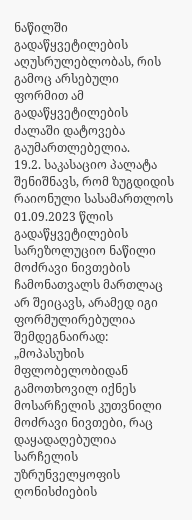ნაწილში გადაწყვეტილების აღუსრულებლობას, რის გამოც არსებული ფორმით ამ გადაწყვეტილების ძალაში დატოვება გაუმართლებელია.
19.2. საკასაციო პალატა შენიშნავს, რომ ზუგდიდის რაიონული სასამართლოს 01.09.2023 წლის გადაწყვეტილების სარეზოლუციო ნაწილი მოძრავი ნივთების ჩამონათვალს მართლაც არ შეიცავს, არამედ იგი ფორმულირებულია შემდეგნაირად: „მოპასუხის მფლობელობიდან გამოთხოვილ იქნეს მოსარჩელის კუთვნილი მოძრავი ნივთები, რაც დაყადაღებულია სარჩელის უზრუნველყოფის ღონისძიების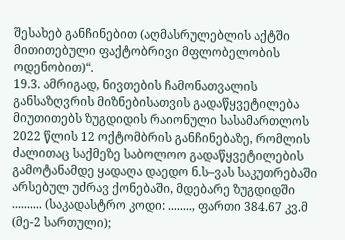შესახებ განჩინებით (აღმასრულებლის აქტში მითითებული ფაქტობრივი მფლობელობის ოდენობით)“.
19.3. ამრიგად, ნივთების ჩამონათვალის განსაზღვრის მიზნებისათვის გადაწყვეტილება მიუთითებს ზუგდიდის რაიონული სასამართლოს 2022 წლის 12 ოქტომბრის განჩინებაზე, რომლის ძალითაც საქმეზე საბოლოო გადაწყვეტილების გამოტანამდე ყადაღა დაედო ნ.ს–ვას საკუთრებაში არსებულ უძრავ ქონებაში, მდებარე ზუგდიდში .......... (საკადასტრო კოდი: ........, ფართი 384.67 კვ.მ (მე-2 სართული);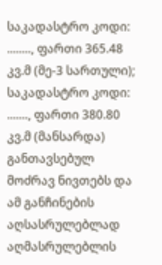საკადასტრო კოდი: ........, ფართი 365.48 კვ.მ (მე-3 სართული); საკადასტრო კოდი: ......., ფართი 380.80 კვ.მ (მანსარდა) განთავსებულ მოძრავ ნივთებს და ამ განჩინების აღსასრულებლად აღმასრულებლის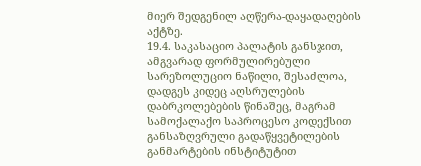მიერ შედგენილ აღწერა-დაყადაღების აქტზე.
19.4. საკასაციო პალატის განსჯით, ამგვარად ფორმულირებული სარეზოლუციო ნაწილი, შესაძლოა, დადგეს კიდეც აღსრულების დაბრკოლებების წინაშეც, მაგრამ სამოქალაქო საპროცესო კოდექსით განსაზღვრული გადაწყვეტილების განმარტების ინსტიტუტით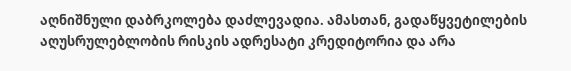აღნიშნული დაბრკოლება დაძლევადია. ამასთან, გადაწყვეტილების აღუსრულებლობის რისკის ადრესატი კრედიტორია და არა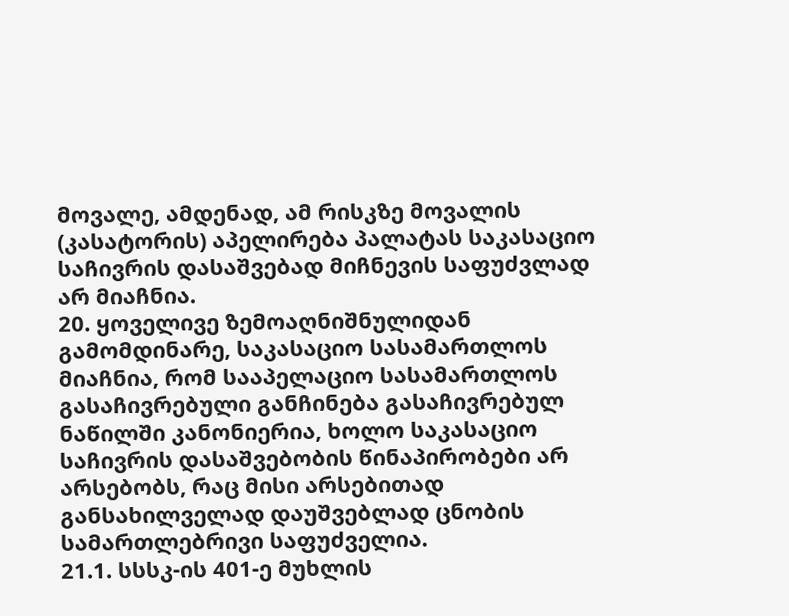მოვალე, ამდენად, ამ რისკზე მოვალის (კასატორის) აპელირება პალატას საკასაციო საჩივრის დასაშვებად მიჩნევის საფუძვლად არ მიაჩნია.
20. ყოველივე ზემოაღნიშნულიდან გამომდინარე, საკასაციო სასამართლოს მიაჩნია, რომ სააპელაციო სასამართლოს გასაჩივრებული განჩინება გასაჩივრებულ ნაწილში კანონიერია, ხოლო საკასაციო საჩივრის დასაშვებობის წინაპირობები არ არსებობს, რაც მისი არსებითად განსახილველად დაუშვებლად ცნობის სამართლებრივი საფუძველია.
21.1. სსსკ-ის 401-ე მუხლის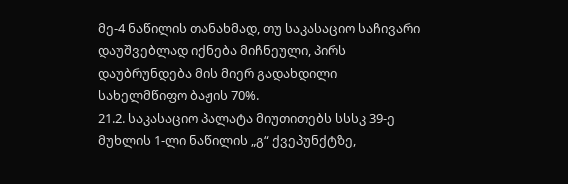მე-4 ნაწილის თანახმად, თუ საკასაციო საჩივარი დაუშვებლად იქნება მიჩნეული, პირს დაუბრუნდება მის მიერ გადახდილი სახელმწიფო ბაჟის 70%.
21.2. საკასაციო პალატა მიუთითებს სსსკ 39-ე მუხლის 1-ლი ნაწილის „გ“ ქვეპუნქტზე,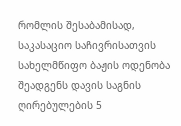რომლის შესაბამისად, საკასაციო საჩივრისათვის სახელმწიფო ბაჟის ოდენობა შეადგენს დავის საგნის ღირებულების 5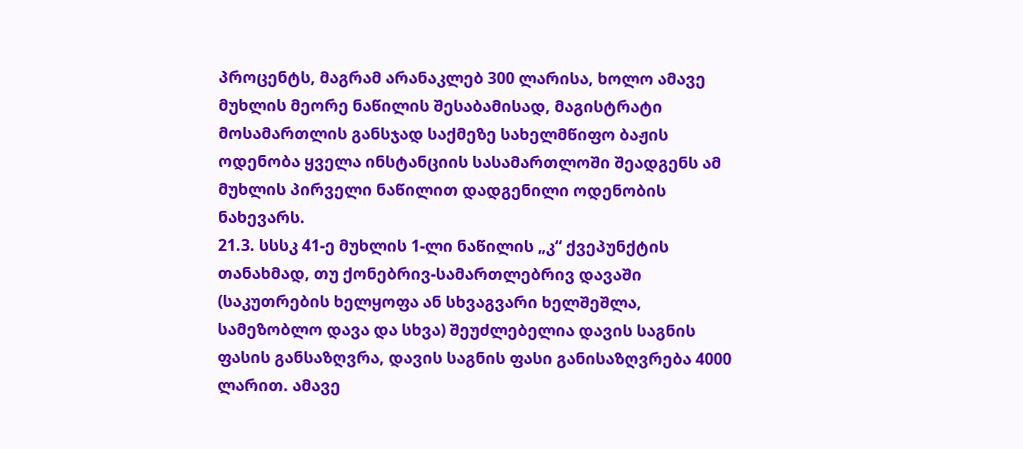პროცენტს, მაგრამ არანაკლებ 300 ლარისა, ხოლო ამავე მუხლის მეორე ნაწილის შესაბამისად, მაგისტრატი მოსამართლის განსჯად საქმეზე სახელმწიფო ბაჟის ოდენობა ყველა ინსტანციის სასამართლოში შეადგენს ამ მუხლის პირველი ნაწილით დადგენილი ოდენობის ნახევარს.
21.3. სსსკ 41-ე მუხლის 1-ლი ნაწილის „კ“ ქვეპუნქტის თანახმად, თუ ქონებრივ-სამართლებრივ დავაში (საკუთრების ხელყოფა ან სხვაგვარი ხელშეშლა, სამეზობლო დავა და სხვა) შეუძლებელია დავის საგნის ფასის განსაზღვრა, დავის საგნის ფასი განისაზღვრება 4000 ლარით. ამავე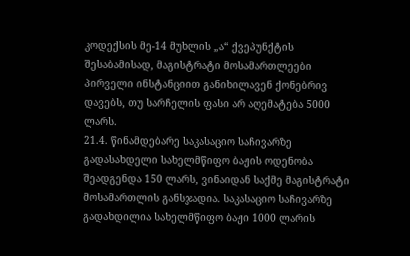კოდექსის მე-14 მუხლის „ა“ ქვეპუნქტის შესაბამისად, მაგისტრატი მოსამართლეები პირველი ინსტანციით განიხილავენ ქონებრივ დავებს, თუ სარჩელის ფასი არ აღემატება 5000 ლარს.
21.4. წინამდებარე საკასაციო საჩივარზე გადასახდელი სახელმწიფო ბაჟის ოდენობა შეადგენდა 150 ლარს, ვინაიდან საქმე მაგისტრატი მოსამართლის განსჯადია. საკასაციო საჩივარზე გადახდილია სახელმწიფო ბაჟი 1000 ლარის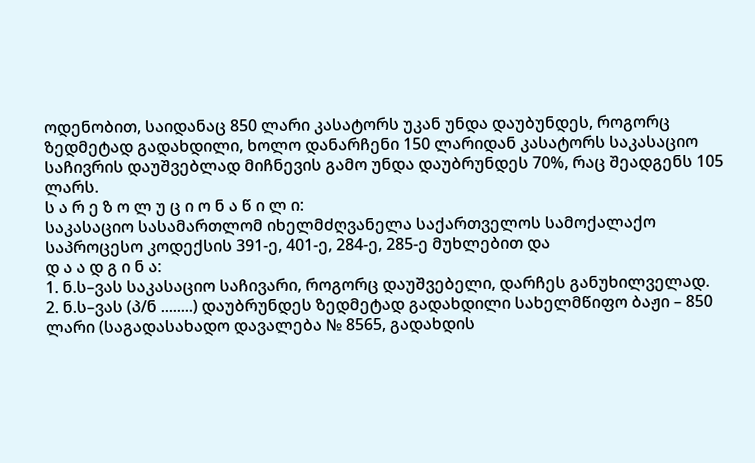ოდენობით, საიდანაც 850 ლარი კასატორს უკან უნდა დაუბუნდეს, როგორც ზედმეტად გადახდილი, ხოლო დანარჩენი 150 ლარიდან კასატორს საკასაციო საჩივრის დაუშვებლად მიჩნევის გამო უნდა დაუბრუნდეს 70%, რაც შეადგენს 105 ლარს.
ს ა რ ე ზ ო ლ უ ც ი ო ნ ა წ ი ლ ი:
საკასაციო სასამართლომ იხელმძღვანელა საქართველოს სამოქალაქო საპროცესო კოდექსის 391-ე, 401-ე, 284-ე, 285-ე მუხლებით და
დ ა ა დ გ ი ნ ა:
1. ნ.ს–ვას საკასაციო საჩივარი, როგორც დაუშვებელი, დარჩეს განუხილველად.
2. ნ.ს–ვას (პ/ნ ........) დაუბრუნდეს ზედმეტად გადახდილი სახელმწიფო ბაჟი – 850 ლარი (საგადასახადო დავალება № 8565, გადახდის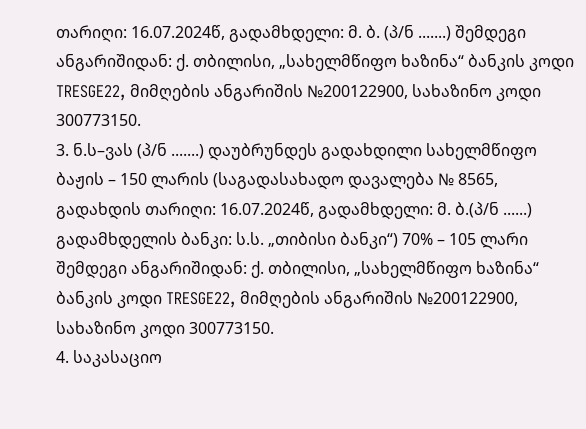თარიღი: 16.07.2024წ, გადამხდელი: მ. ბ. (პ/ნ .......) შემდეგი ანგარიშიდან: ქ. თბილისი, „სახელმწიფო ხაზინა“ ბანკის კოდი TRESGE22, მიმღების ანგარიშის №200122900, სახაზინო კოდი 300773150.
3. ნ.ს–ვას (პ/ნ .......) დაუბრუნდეს გადახდილი სახელმწიფო ბაჟის – 150 ლარის (საგადასახადო დავალება № 8565, გადახდის თარიღი: 16.07.2024წ, გადამხდელი: მ. ბ.(პ/ნ ......) გადამხდელის ბანკი: ს.ს. „თიბისი ბანკი“) 70% – 105 ლარი შემდეგი ანგარიშიდან: ქ. თბილისი, „სახელმწიფო ხაზინა“ ბანკის კოდი TRESGE22, მიმღების ანგარიშის №200122900, სახაზინო კოდი 300773150.
4. საკასაციო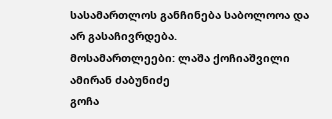სასამართლოს განჩინება საბოლოოა და არ გასაჩივრდება.
მოსამართლეები: ლაშა ქოჩიაშვილი
ამირან ძაბუნიძე
გოჩა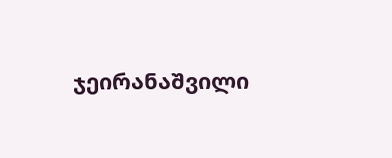ჯეირანაშვილი